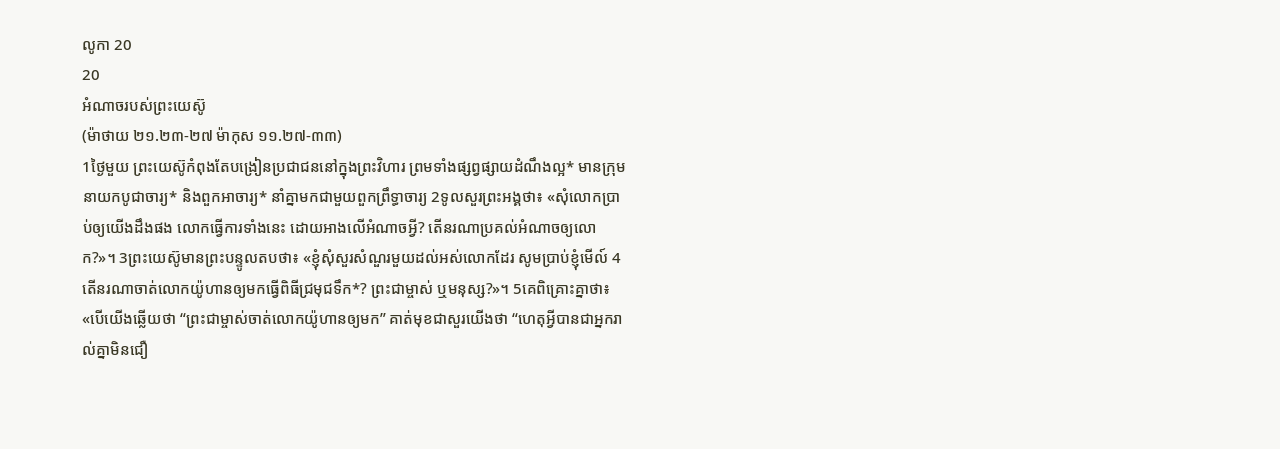លូកា 20
20
អំណាចរបស់ព្រះយេស៊ូ
(ម៉ាថាយ ២១.២៣-២៧ ម៉ាកុស ១១.២៧-៣៣)
1ថ្ងៃមួយ ព្រះយេស៊ូកំពុងតែបង្រៀនប្រជាជននៅក្នុងព្រះវិហារ ព្រមទាំងផ្សព្វផ្សាយដំណឹងល្អ* មានក្រុមនាយកបូជាចារ្យ* និងពួកអាចារ្យ* នាំគ្នាមកជាមួយពួកព្រឹទ្ធាចារ្យ 2ទូលសួរព្រះអង្គថា៖ «សុំលោកប្រាប់ឲ្យយើងដឹងផង លោកធ្វើការទាំងនេះ ដោយអាងលើអំណាចអ្វី? តើនរណាប្រគល់អំណាចឲ្យលោក?»។ 3ព្រះយេស៊ូមានព្រះបន្ទូលតបថា៖ «ខ្ញុំសុំសួរសំណួរមួយដល់អស់លោកដែរ សូមប្រាប់ខ្ញុំមើល៍ 4តើនរណាចាត់លោកយ៉ូហានឲ្យមកធ្វើពិធីជ្រមុជទឹក*? ព្រះជាម្ចាស់ ឬមនុស្ស?»។ 5គេពិគ្រោះគ្នាថា៖ «បើយើងឆ្លើយថា “ព្រះជាម្ចាស់ចាត់លោកយ៉ូហានឲ្យមក” គាត់មុខជាសួរយើងថា “ហេតុអ្វីបានជាអ្នករាល់គ្នាមិនជឿ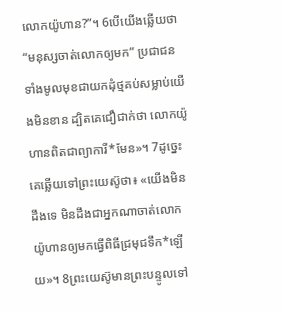លោកយ៉ូហាន?”។ 6បើយើងឆ្លើយថា “មនុស្សចាត់លោកឲ្យមក” ប្រជាជនទាំងមូលមុខជាយកដុំថ្មគប់សម្លាប់យើងមិនខាន ដ្បិតគេជឿជាក់ថា លោកយ៉ូហានពិតជាព្យាការី*មែន»។ 7ដូច្នេះ គេឆ្លើយទៅព្រះយេស៊ូថា៖ «យើងមិនដឹងទេ មិនដឹងជាអ្នកណាចាត់លោកយ៉ូហានឲ្យមកធ្វើពិធីជ្រមុជទឹក*ឡើយ»។ 8ព្រះយេស៊ូមានព្រះបន្ទូលទៅ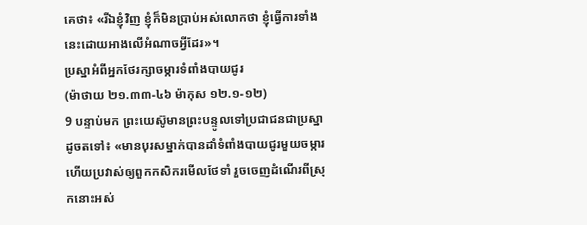គេថា៖ «រីឯខ្ញុំវិញ ខ្ញុំក៏មិនប្រាប់អស់លោកថា ខ្ញុំធ្វើការទាំងនេះដោយអាងលើអំណាចអ្វីដែរ»។
ប្រស្នាអំពីអ្នកថែរក្សាចម្ការទំពាំងបាយជូរ
(ម៉ាថាយ ២១.៣៣-៤៦ ម៉ាកុស ១២.១-១២)
9 បន្ទាប់មក ព្រះយេស៊ូមានព្រះបន្ទូលទៅប្រជាជនជាប្រស្នាដូចតទៅ៖ «មានបុរសម្នាក់បានដាំទំពាំងបាយជូរមួយចម្ការ ហើយប្រវាស់ឲ្យពួកកសិករមើលថែទាំ រួចចេញដំណើរពីស្រុកនោះអស់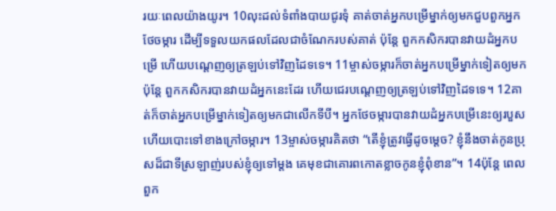រយៈពេលយ៉ាងយូរ។ 10លុះដល់ទំពាំងបាយជូរទុំ គាត់ចាត់អ្នកបម្រើម្នាក់ឲ្យមកជួបពួកអ្នកថែចម្ការ ដើម្បីទទួលយកផលដែលជាចំណែករបស់គាត់ ប៉ុន្តែ ពួកកសិករបានវាយដំអ្នកបម្រើ ហើយបណ្ដេញឲ្យត្រឡប់ទៅវិញដៃទទេ។ 11ម្ចាស់ចម្ការក៏ចាត់អ្នកបម្រើម្នាក់ទៀតឲ្យមក ប៉ុន្តែ ពួកកសិករបានវាយដំអ្នកនេះដែរ ហើយជេរបណ្ដេញឲ្យត្រឡប់ទៅវិញដៃទទេ។ 12គាត់ក៏ចាត់អ្នកបម្រើម្នាក់ទៀតឲ្យមកជាលើកទីបី។ អ្នកថែចម្ការបានវាយដំអ្នកបម្រើនេះឲ្យរបួស ហើយបោះទៅខាងក្រៅចម្ការ។ 13ម្ចាស់ចម្ការគិតថា “តើខ្ញុំត្រូវធ្វើដូចម្ដេច? ខ្ញុំនឹងចាត់កូនប្រុសដ៏ជាទីស្រឡាញ់របស់ខ្ញុំឲ្យទៅម្ដង គេមុខជាគោរពកោតខ្លាចកូនខ្ញុំពុំខាន”។ 14ប៉ុន្តែ ពេលពួក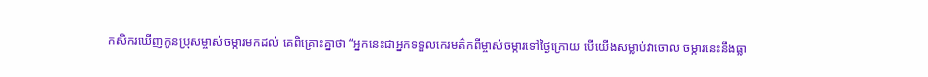កសិករឃើញកូនប្រុសម្ចាស់ចម្ការមកដល់ គេពិគ្រោះគ្នាថា “អ្នកនេះជាអ្នកទទួលកេរមត៌កពីម្ចាស់ចម្ការទៅថ្ងៃក្រោយ បើយើងសម្លាប់វាចោល ចម្ការនេះនឹងធ្លា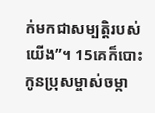ក់មកជាសម្បត្តិរបស់យើង”។ 15គេក៏បោះកូនប្រុសម្ចាស់ចម្កា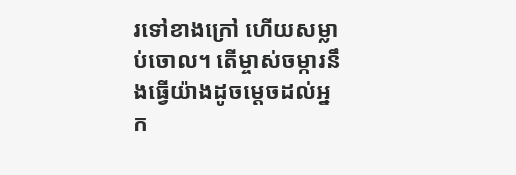រទៅខាងក្រៅ ហើយសម្លាប់ចោល។ តើម្ចាស់ចម្ការនឹងធ្វើយ៉ាងដូចម្ដេចដល់អ្នក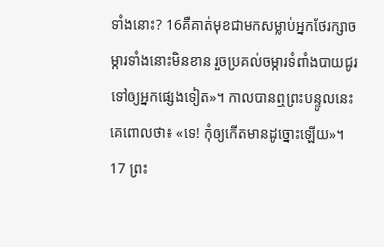ទាំងនោះ? 16គឺគាត់មុខជាមកសម្លាប់អ្នកថែរក្សាចម្ការទាំងនោះមិនខាន រួចប្រគល់ចម្ការទំពាំងបាយជូរទៅឲ្យអ្នកផ្សេងទៀត»។ កាលបានឮព្រះបន្ទូលនេះ គេពោលថា៖ «ទេ! កុំឲ្យកើតមានដូច្នោះឡើយ»។ 17 ព្រះ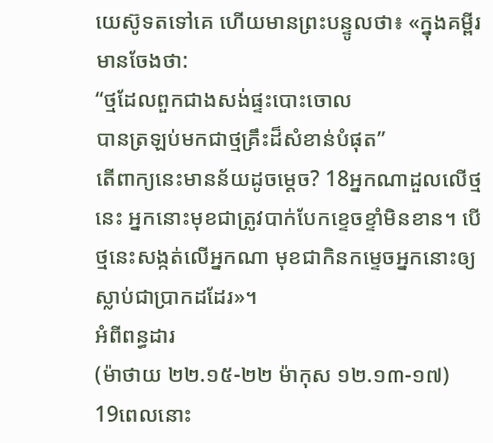យេស៊ូទតទៅគេ ហើយមានព្រះបន្ទូលថា៖ «ក្នុងគម្ពីរមានចែងថា:
“ថ្មដែលពួកជាងសង់ផ្ទះបោះចោល
បានត្រឡប់មកជាថ្មគ្រឹះដ៏សំខាន់បំផុត”
តើពាក្យនេះមានន័យដូចម្ដេច? 18អ្នកណាដួលលើថ្មនេះ អ្នកនោះមុខជាត្រូវបាក់បែកខ្ទេចខ្ទាំមិនខាន។ បើថ្មនេះសង្កត់លើអ្នកណា មុខជាកិនកម្ទេចអ្នកនោះឲ្យស្លាប់ជាប្រាកដដែរ»។
អំពីពន្ធដារ
(ម៉ាថាយ ២២.១៥-២២ ម៉ាកុស ១២.១៣-១៧)
19ពេលនោះ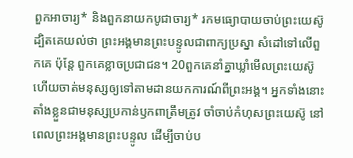ពួកអាចារ្យ* និងពួកនាយកបូជាចារ្យ* រកមធ្យោបាយចាប់ព្រះយេស៊ូ ដ្បិតគេយល់ថា ព្រះអង្គមានព្រះបន្ទូលជាពាក្យប្រស្នា សំដៅទៅលើពួកគេ ប៉ុន្តែ ពួកគេខ្លាចប្រជាជន។ 20ពួកគេនាំគ្នាឃ្លាំមើលព្រះយេស៊ូ ហើយចាត់មនុស្សឲ្យទៅតាមដានយកការណ៍ពីព្រះអង្គ។ អ្នកទាំងនោះតាំងខ្លួនជាមនុស្សប្រកាន់ឫកពាត្រឹមត្រូវ ចាំចាប់កំហុសព្រះយេស៊ូ នៅពេលព្រះអង្គមានព្រះបន្ទូល ដើម្បីចាប់ប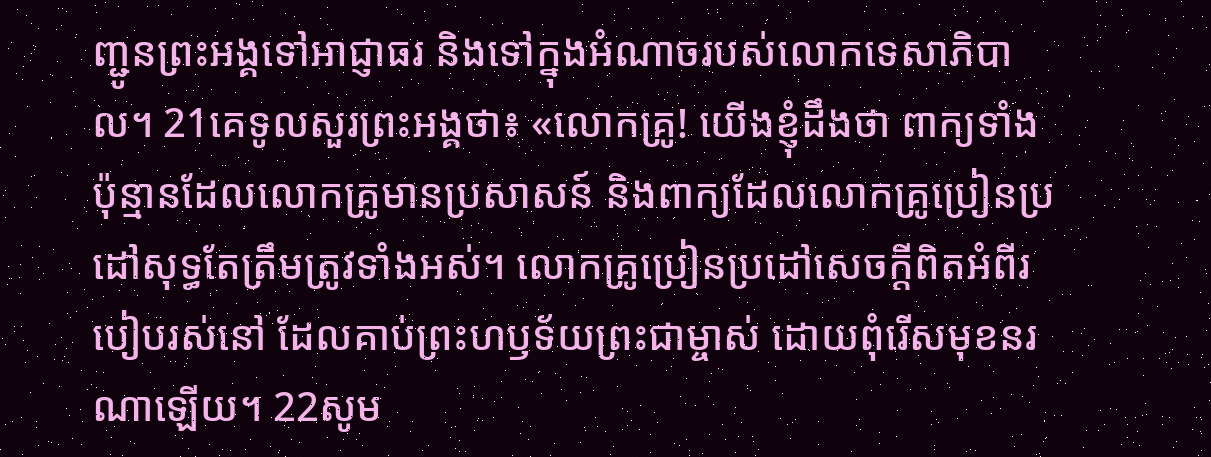ញ្ជូនព្រះអង្គទៅអាជ្ញាធរ និងទៅក្នុងអំណាចរបស់លោកទេសាភិបាល។ 21គេទូលសួរព្រះអង្គថា៖ «លោកគ្រូ! យើងខ្ញុំដឹងថា ពាក្យទាំងប៉ុន្មានដែលលោកគ្រូមានប្រសាសន៍ និងពាក្យដែលលោកគ្រូប្រៀនប្រដៅសុទ្ធតែត្រឹមត្រូវទាំងអស់។ លោកគ្រូប្រៀនប្រដៅសេចក្ដីពិតអំពីរបៀបរស់នៅ ដែលគាប់ព្រះហឫទ័យព្រះជាម្ចាស់ ដោយពុំរើសមុខនរណាឡើយ។ 22សូម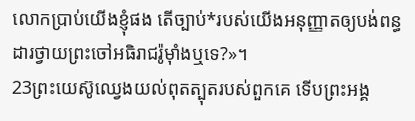លោកប្រាប់យើងខ្ញុំផង តើច្បាប់*របស់យើងអនុញ្ញាតឲ្យបង់ពន្ធដារថ្វាយព្រះចៅអធិរាជរ៉ូម៉ាំងឬទេ?»។
23ព្រះយេស៊ូឈ្វេងយល់ពុតត្បុតរបស់ពួកគេ ទើបព្រះអង្គ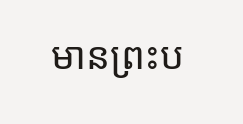មានព្រះប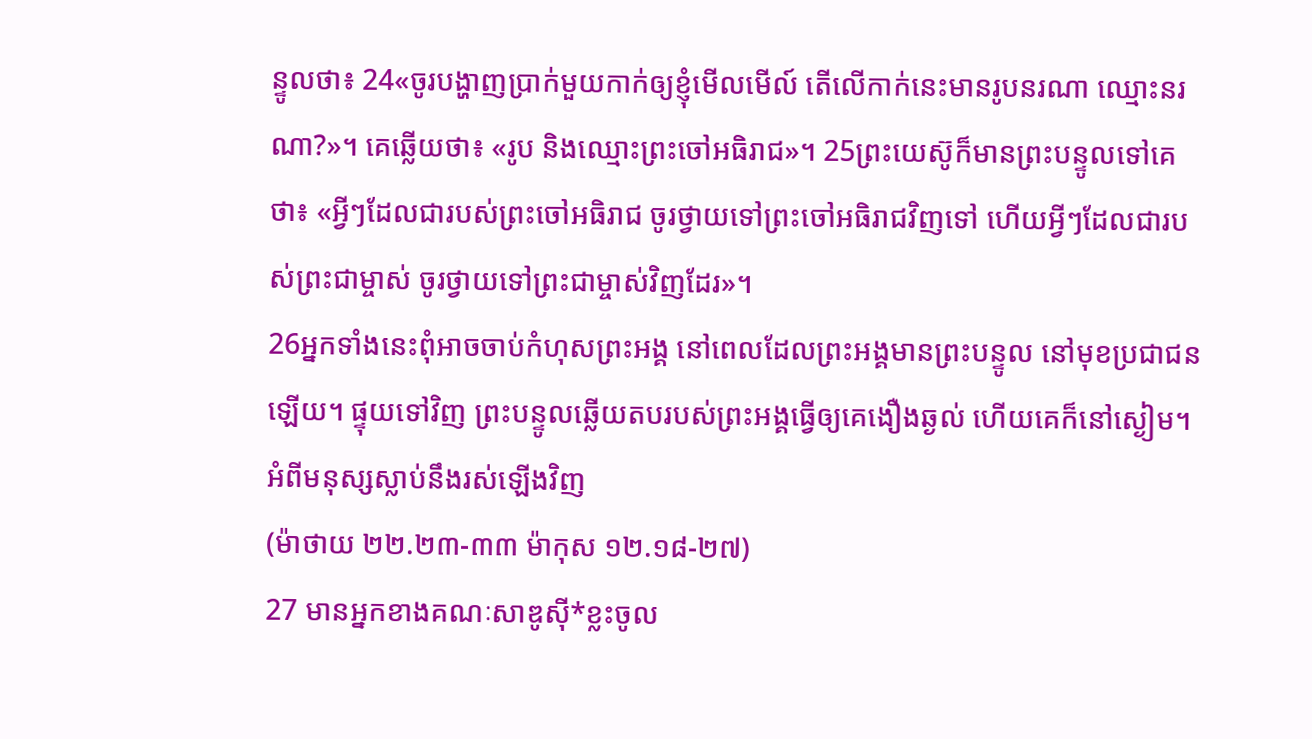ន្ទូលថា៖ 24«ចូរបង្ហាញប្រាក់មួយកាក់ឲ្យខ្ញុំមើលមើល៍ តើលើកាក់នេះមានរូបនរណា ឈ្មោះនរណា?»។ គេឆ្លើយថា៖ «រូប និងឈ្មោះព្រះចៅអធិរាជ»។ 25ព្រះយេស៊ូក៏មានព្រះបន្ទូលទៅគេថា៖ «អ្វីៗដែលជារបស់ព្រះចៅអធិរាជ ចូរថ្វាយទៅព្រះចៅអធិរាជវិញទៅ ហើយអ្វីៗដែលជារបស់ព្រះជាម្ចាស់ ចូរថ្វាយទៅព្រះជាម្ចាស់វិញដែរ»។
26អ្នកទាំងនេះពុំអាចចាប់កំហុសព្រះអង្គ នៅពេលដែលព្រះអង្គមានព្រះបន្ទូល នៅមុខប្រជាជនឡើយ។ ផ្ទុយទៅវិញ ព្រះបន្ទូលឆ្លើយតបរបស់ព្រះអង្គធ្វើឲ្យគេងឿងឆ្ងល់ ហើយគេក៏នៅស្ងៀម។
អំពីមនុស្សស្លាប់នឹងរស់ឡើងវិញ
(ម៉ាថាយ ២២.២៣-៣៣ ម៉ាកុស ១២.១៨-២៧)
27 មានអ្នកខាងគណៈសាឌូស៊ី*ខ្លះចូល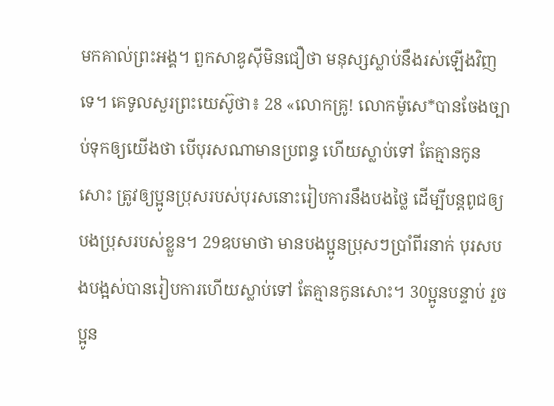មកគាល់ព្រះអង្គ។ ពួកសាឌូស៊ីមិនជឿថា មនុស្សស្លាប់នឹងរស់ឡើងវិញទេ។ គេទូលសួរព្រះយេស៊ូថា៖ 28 «លោកគ្រូ! លោកម៉ូសេ*បានចែងច្បាប់ទុកឲ្យយើងថា បើបុរសណាមានប្រពន្ធ ហើយស្លាប់ទៅ តែគ្មានកូនសោះ ត្រូវឲ្យប្អូនប្រុសរបស់បុរសនោះរៀបការនឹងបងថ្លៃ ដើម្បីបន្ដពូជឲ្យបងប្រុសរបស់ខ្លួន។ 29ឧបមាថា មានបងប្អូនប្រុសៗប្រាំពីរនាក់ បុរសបងបង្អស់បានរៀបការហើយស្លាប់ទៅ តែគ្មានកូនសោះ។ 30ប្អូនបន្ទាប់ រួចប្អូន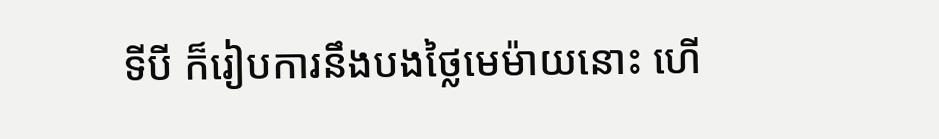ទីបី ក៏រៀបការនឹងបងថ្លៃមេម៉ាយនោះ ហើ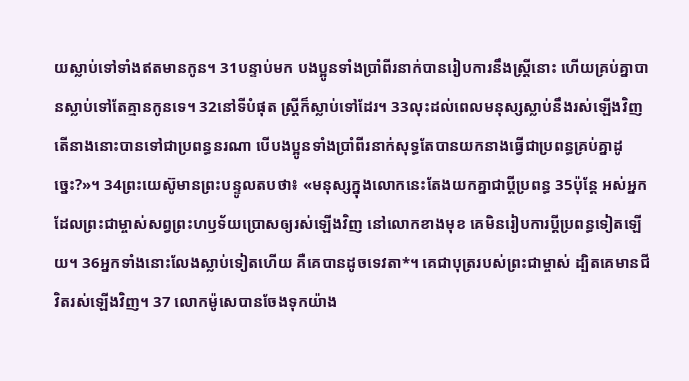យស្លាប់ទៅទាំងឥតមានកូន។ 31បន្ទាប់មក បងប្អូនទាំងប្រាំពីរនាក់បានរៀបការនឹងស្ត្រីនោះ ហើយគ្រប់គ្នាបានស្លាប់ទៅតែគ្មានកូនទេ។ 32នៅទីបំផុត ស្ត្រីក៏ស្លាប់ទៅដែរ។ 33លុះដល់ពេលមនុស្សស្លាប់នឹងរស់ឡើងវិញ តើនាងនោះបានទៅជាប្រពន្ធនរណា បើបងប្អូនទាំងប្រាំពីរនាក់សុទ្ធតែបានយកនាងធ្វើជាប្រពន្ធគ្រប់គ្នាដូច្នេះ?»។ 34ព្រះយេស៊ូមានព្រះបន្ទូលតបថា៖ «មនុស្សក្នុងលោកនេះតែងយកគ្នាជាប្ដីប្រពន្ធ 35ប៉ុន្តែ អស់អ្នកដែលព្រះជាម្ចាស់សព្វព្រះហឫទ័យប្រោសឲ្យរស់ឡើងវិញ នៅលោកខាងមុខ គេមិនរៀបការប្ដីប្រពន្ធទៀតឡើយ។ 36អ្នកទាំងនោះលែងស្លាប់ទៀតហើយ គឺគេបានដូចទេវតា*។ គេជាបុត្ររបស់ព្រះជាម្ចាស់ ដ្បិតគេមានជីវិតរស់ឡើងវិញ។ 37 លោកម៉ូសេបានចែងទុកយ៉ាង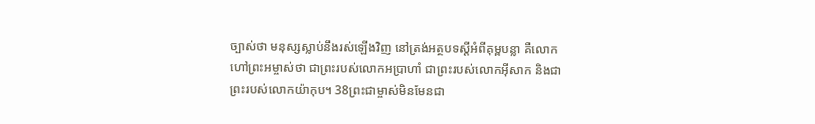ច្បាស់ថា មនុស្សស្លាប់នឹងរស់ឡើងវិញ នៅត្រង់អត្ថបទស្ដីអំពីគុម្ពបន្លា គឺលោកហៅព្រះអម្ចាស់ថា ជាព្រះរបស់លោកអប្រាហាំ ជាព្រះរបស់លោកអ៊ីសាក និងជាព្រះរបស់លោកយ៉ាកុប។ 38ព្រះជាម្ចាស់មិនមែនជា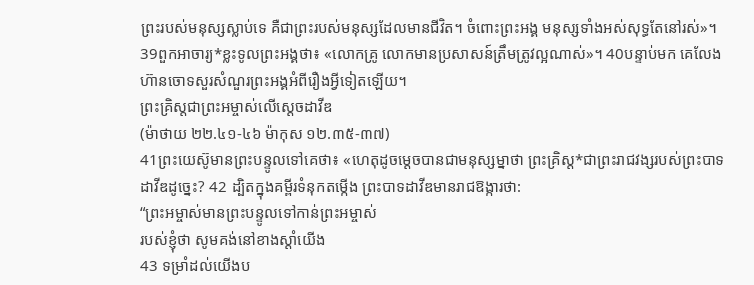ព្រះរបស់មនុស្សស្លាប់ទេ គឺជាព្រះរបស់មនុស្សដែលមានជីវិត។ ចំពោះព្រះអង្គ មនុស្សទាំងអស់សុទ្ធតែនៅរស់»។ 39ពួកអាចារ្យ*ខ្លះទូលព្រះអង្គថា៖ «លោកគ្រូ លោកមានប្រសាសន៍ត្រឹមត្រូវល្អណាស់»។ 40បន្ទាប់មក គេលែងហ៊ានចោទសួរសំណួរព្រះអង្គអំពីរឿងអ្វីទៀតឡើយ។
ព្រះគ្រិស្តជាព្រះអម្ចាស់លើស្ដេចដាវីឌ
(ម៉ាថាយ ២២.៤១-៤៦ ម៉ាកុស ១២.៣៥-៣៧)
41ព្រះយេស៊ូមានព្រះបន្ទូលទៅគេថា៖ «ហេតុដូចម្ដេចបានជាមនុស្សម្នាថា ព្រះគ្រិស្ត*ជាព្រះរាជវង្សរបស់ព្រះបាទដាវីឌដូច្នេះ? 42 ដ្បិតក្នុងគម្ពីរទំនុកតម្កើង ព្រះបាទដាវីឌមានរាជឱង្ការថា:
“ព្រះអម្ចាស់មានព្រះបន្ទូលទៅកាន់ព្រះអម្ចាស់
របស់ខ្ញុំថា សូមគង់នៅខាងស្ដាំយើង
43 ទម្រាំដល់យើងប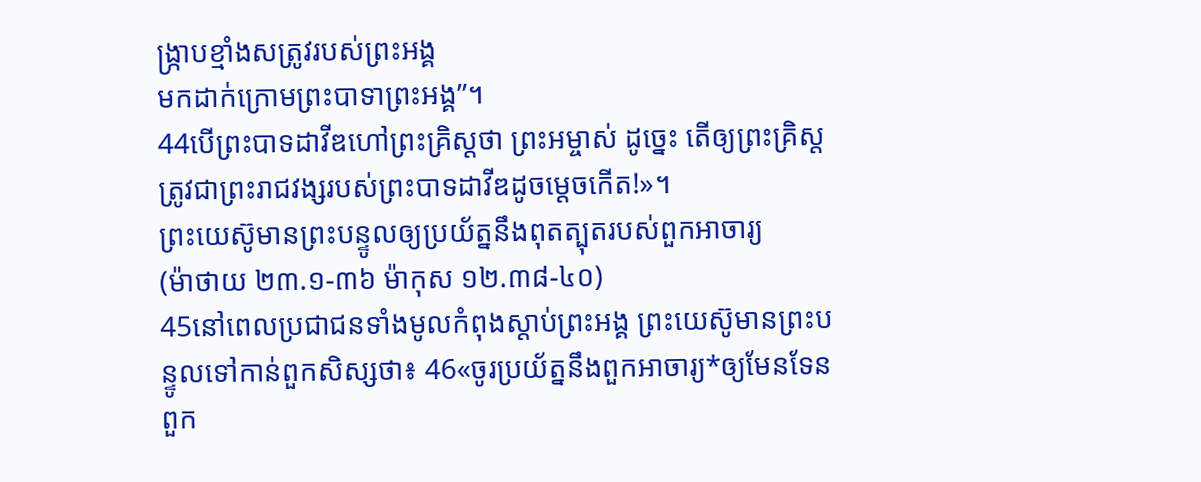ង្ក្រាបខ្មាំងសត្រូវរបស់ព្រះអង្គ
មកដាក់ក្រោមព្រះបាទាព្រះអង្គ”។
44បើព្រះបាទដាវីឌហៅព្រះគ្រិស្តថា ព្រះអម្ចាស់ ដូច្នេះ តើឲ្យព្រះគ្រិស្តត្រូវជាព្រះរាជវង្សរបស់ព្រះបាទដាវីឌដូចម្ដេចកើត!»។
ព្រះយេស៊ូមានព្រះបន្ទូលឲ្យប្រយ័ត្ននឹងពុតត្បុតរបស់ពួកអាចារ្យ
(ម៉ាថាយ ២៣.១-៣៦ ម៉ាកុស ១២.៣៨-៤០)
45នៅពេលប្រជាជនទាំងមូលកំពុងស្ដាប់ព្រះអង្គ ព្រះយេស៊ូមានព្រះបន្ទូលទៅកាន់ពួកសិស្សថា៖ 46«ចូរប្រយ័ត្ននឹងពួកអាចារ្យ*ឲ្យមែនទែន ពួក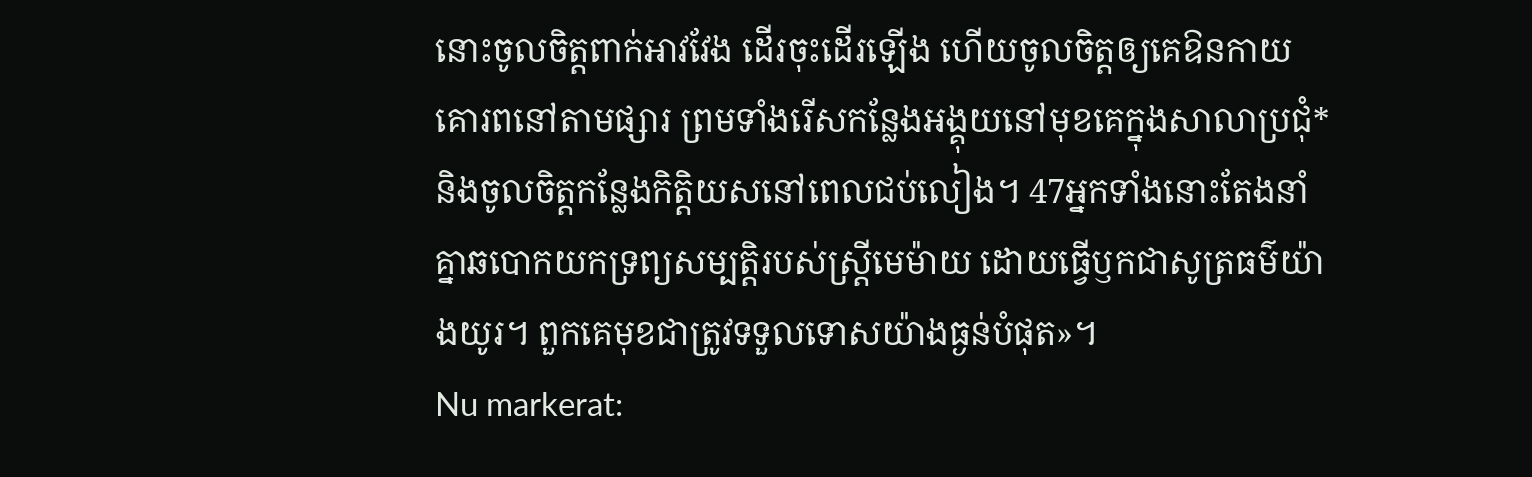នោះចូលចិត្តពាក់អាវវែង ដើរចុះដើរឡើង ហើយចូលចិត្តឲ្យគេឱនកាយគោរពនៅតាមផ្សារ ព្រមទាំងរើសកន្លែងអង្គុយនៅមុខគេក្នុងសាលាប្រជុំ* និងចូលចិត្តកន្លែងកិត្តិយសនៅពេលជប់លៀង។ 47អ្នកទាំងនោះតែងនាំគ្នាឆបោកយកទ្រព្យសម្បត្តិរបស់ស្ត្រីមេម៉ាយ ដោយធ្វើឫកជាសូត្រធម៌យ៉ាងយូរ។ ពួកគេមុខជាត្រូវទទួលទោសយ៉ាងធ្ងន់បំផុត»។
Nu markerat: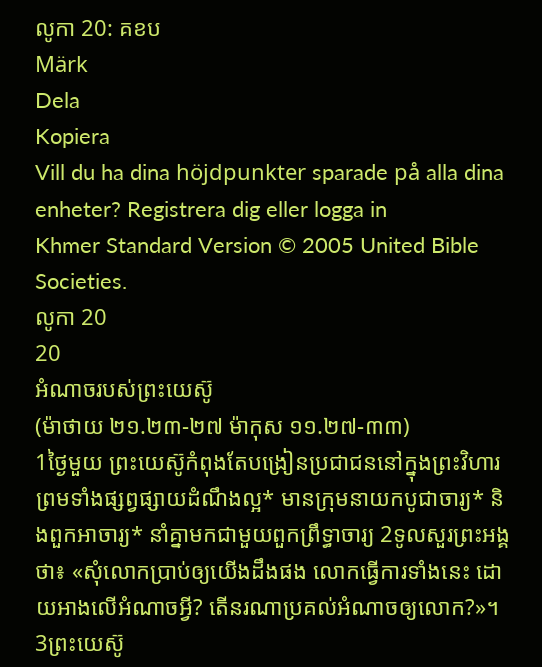លូកា 20: គខប
Märk
Dela
Kopiera
Vill du ha dina höjdpunkter sparade på alla dina enheter? Registrera dig eller logga in
Khmer Standard Version © 2005 United Bible Societies.
លូកា 20
20
អំណាចរបស់ព្រះយេស៊ូ
(ម៉ាថាយ ២១.២៣-២៧ ម៉ាកុស ១១.២៧-៣៣)
1ថ្ងៃមួយ ព្រះយេស៊ូកំពុងតែបង្រៀនប្រជាជននៅក្នុងព្រះវិហារ ព្រមទាំងផ្សព្វផ្សាយដំណឹងល្អ* មានក្រុមនាយកបូជាចារ្យ* និងពួកអាចារ្យ* នាំគ្នាមកជាមួយពួកព្រឹទ្ធាចារ្យ 2ទូលសួរព្រះអង្គថា៖ «សុំលោកប្រាប់ឲ្យយើងដឹងផង លោកធ្វើការទាំងនេះ ដោយអាងលើអំណាចអ្វី? តើនរណាប្រគល់អំណាចឲ្យលោក?»។ 3ព្រះយេស៊ូ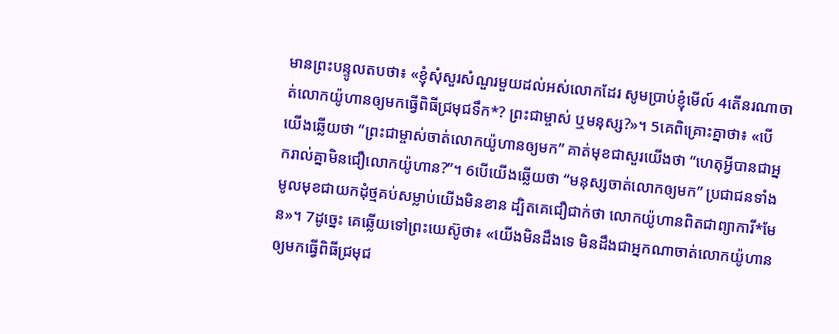មានព្រះបន្ទូលតបថា៖ «ខ្ញុំសុំសួរសំណួរមួយដល់អស់លោកដែរ សូមប្រាប់ខ្ញុំមើល៍ 4តើនរណាចាត់លោកយ៉ូហានឲ្យមកធ្វើពិធីជ្រមុជទឹក*? ព្រះជាម្ចាស់ ឬមនុស្ស?»។ 5គេពិគ្រោះគ្នាថា៖ «បើយើងឆ្លើយថា “ព្រះជាម្ចាស់ចាត់លោកយ៉ូហានឲ្យមក” គាត់មុខជាសួរយើងថា “ហេតុអ្វីបានជាអ្នករាល់គ្នាមិនជឿលោកយ៉ូហាន?”។ 6បើយើងឆ្លើយថា “មនុស្សចាត់លោកឲ្យមក” ប្រជាជនទាំងមូលមុខជាយកដុំថ្មគប់សម្លាប់យើងមិនខាន ដ្បិតគេជឿជាក់ថា លោកយ៉ូហានពិតជាព្យាការី*មែន»។ 7ដូច្នេះ គេឆ្លើយទៅព្រះយេស៊ូថា៖ «យើងមិនដឹងទេ មិនដឹងជាអ្នកណាចាត់លោកយ៉ូហានឲ្យមកធ្វើពិធីជ្រមុជ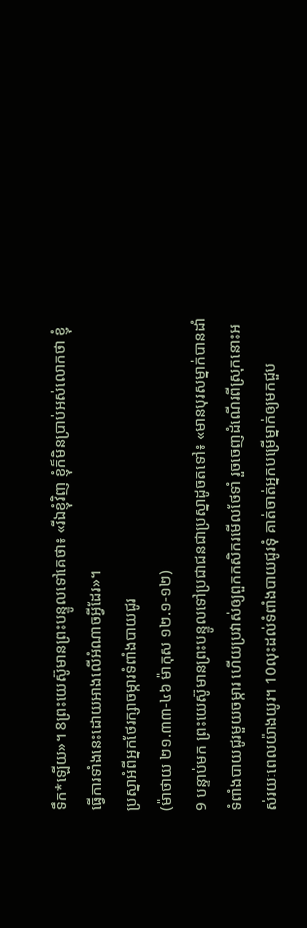ទឹក*ឡើយ»។ 8ព្រះយេស៊ូមានព្រះបន្ទូលទៅគេថា៖ «រីឯខ្ញុំវិញ ខ្ញុំក៏មិនប្រាប់អស់លោកថា ខ្ញុំធ្វើការទាំងនេះដោយអាងលើអំណាចអ្វីដែរ»។
ប្រស្នាអំពីអ្នកថែរក្សាចម្ការទំពាំងបាយជូរ
(ម៉ាថាយ ២១.៣៣-៤៦ ម៉ាកុស ១២.១-១២)
9 បន្ទាប់មក ព្រះយេស៊ូមានព្រះបន្ទូលទៅប្រជាជនជាប្រស្នាដូចតទៅ៖ «មានបុរសម្នាក់បានដាំទំពាំងបាយជូរមួយចម្ការ ហើយប្រវាស់ឲ្យពួកកសិករមើលថែទាំ រួចចេញដំណើរពីស្រុកនោះអស់រយៈពេលយ៉ាងយូរ។ 10លុះដល់ទំពាំងបាយជូរទុំ គាត់ចាត់អ្នកបម្រើម្នាក់ឲ្យមកជួប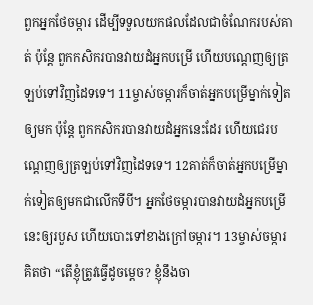ពួកអ្នកថែចម្ការ ដើម្បីទទួលយកផលដែលជាចំណែករបស់គាត់ ប៉ុន្តែ ពួកកសិករបានវាយដំអ្នកបម្រើ ហើយបណ្ដេញឲ្យត្រឡប់ទៅវិញដៃទទេ។ 11ម្ចាស់ចម្ការក៏ចាត់អ្នកបម្រើម្នាក់ទៀតឲ្យមក ប៉ុន្តែ ពួកកសិករបានវាយដំអ្នកនេះដែរ ហើយជេរបណ្ដេញឲ្យត្រឡប់ទៅវិញដៃទទេ។ 12គាត់ក៏ចាត់អ្នកបម្រើម្នាក់ទៀតឲ្យមកជាលើកទីបី។ អ្នកថែចម្ការបានវាយដំអ្នកបម្រើនេះឲ្យរបួស ហើយបោះទៅខាងក្រៅចម្ការ។ 13ម្ចាស់ចម្ការគិតថា “តើខ្ញុំត្រូវធ្វើដូចម្ដេច? ខ្ញុំនឹងចា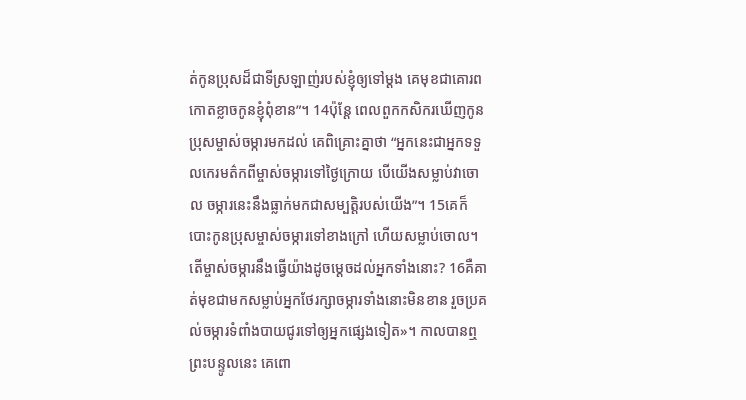ត់កូនប្រុសដ៏ជាទីស្រឡាញ់របស់ខ្ញុំឲ្យទៅម្ដង គេមុខជាគោរពកោតខ្លាចកូនខ្ញុំពុំខាន”។ 14ប៉ុន្តែ ពេលពួកកសិករឃើញកូនប្រុសម្ចាស់ចម្ការមកដល់ គេពិគ្រោះគ្នាថា “អ្នកនេះជាអ្នកទទួលកេរមត៌កពីម្ចាស់ចម្ការទៅថ្ងៃក្រោយ បើយើងសម្លាប់វាចោល ចម្ការនេះនឹងធ្លាក់មកជាសម្បត្តិរបស់យើង”។ 15គេក៏បោះកូនប្រុសម្ចាស់ចម្ការទៅខាងក្រៅ ហើយសម្លាប់ចោល។ តើម្ចាស់ចម្ការនឹងធ្វើយ៉ាងដូចម្ដេចដល់អ្នកទាំងនោះ? 16គឺគាត់មុខជាមកសម្លាប់អ្នកថែរក្សាចម្ការទាំងនោះមិនខាន រួចប្រគល់ចម្ការទំពាំងបាយជូរទៅឲ្យអ្នកផ្សេងទៀត»។ កាលបានឮព្រះបន្ទូលនេះ គេពោ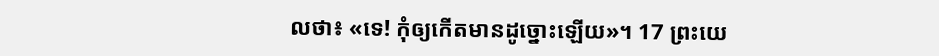លថា៖ «ទេ! កុំឲ្យកើតមានដូច្នោះឡើយ»។ 17 ព្រះយេ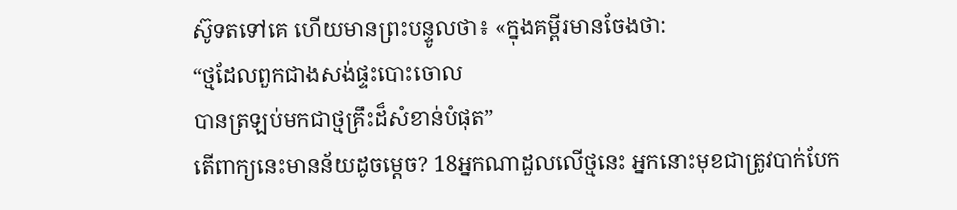ស៊ូទតទៅគេ ហើយមានព្រះបន្ទូលថា៖ «ក្នុងគម្ពីរមានចែងថា:
“ថ្មដែលពួកជាងសង់ផ្ទះបោះចោល
បានត្រឡប់មកជាថ្មគ្រឹះដ៏សំខាន់បំផុត”
តើពាក្យនេះមានន័យដូចម្ដេច? 18អ្នកណាដួលលើថ្មនេះ អ្នកនោះមុខជាត្រូវបាក់បែក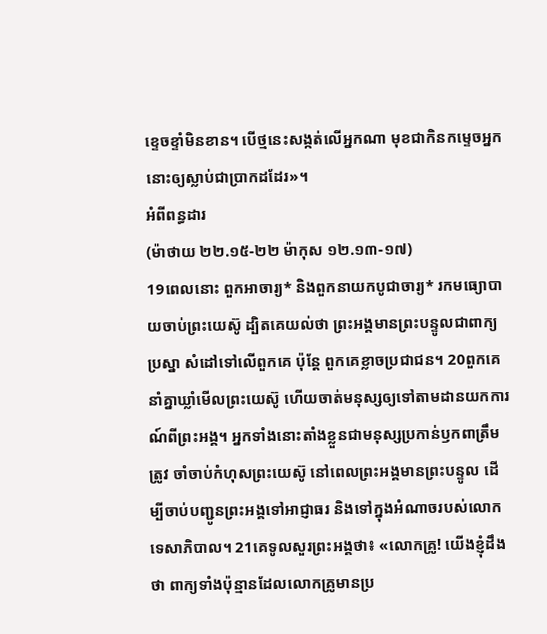ខ្ទេចខ្ទាំមិនខាន។ បើថ្មនេះសង្កត់លើអ្នកណា មុខជាកិនកម្ទេចអ្នកនោះឲ្យស្លាប់ជាប្រាកដដែរ»។
អំពីពន្ធដារ
(ម៉ាថាយ ២២.១៥-២២ ម៉ាកុស ១២.១៣-១៧)
19ពេលនោះ ពួកអាចារ្យ* និងពួកនាយកបូជាចារ្យ* រកមធ្យោបាយចាប់ព្រះយេស៊ូ ដ្បិតគេយល់ថា ព្រះអង្គមានព្រះបន្ទូលជាពាក្យប្រស្នា សំដៅទៅលើពួកគេ ប៉ុន្តែ ពួកគេខ្លាចប្រជាជន។ 20ពួកគេនាំគ្នាឃ្លាំមើលព្រះយេស៊ូ ហើយចាត់មនុស្សឲ្យទៅតាមដានយកការណ៍ពីព្រះអង្គ។ អ្នកទាំងនោះតាំងខ្លួនជាមនុស្សប្រកាន់ឫកពាត្រឹមត្រូវ ចាំចាប់កំហុសព្រះយេស៊ូ នៅពេលព្រះអង្គមានព្រះបន្ទូល ដើម្បីចាប់បញ្ជូនព្រះអង្គទៅអាជ្ញាធរ និងទៅក្នុងអំណាចរបស់លោកទេសាភិបាល។ 21គេទូលសួរព្រះអង្គថា៖ «លោកគ្រូ! យើងខ្ញុំដឹងថា ពាក្យទាំងប៉ុន្មានដែលលោកគ្រូមានប្រ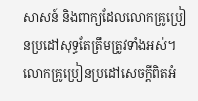សាសន៍ និងពាក្យដែលលោកគ្រូប្រៀនប្រដៅសុទ្ធតែត្រឹមត្រូវទាំងអស់។ លោកគ្រូប្រៀនប្រដៅសេចក្ដីពិតអំ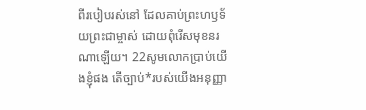ពីរបៀបរស់នៅ ដែលគាប់ព្រះហឫទ័យព្រះជាម្ចាស់ ដោយពុំរើសមុខនរណាឡើយ។ 22សូមលោកប្រាប់យើងខ្ញុំផង តើច្បាប់*របស់យើងអនុញ្ញា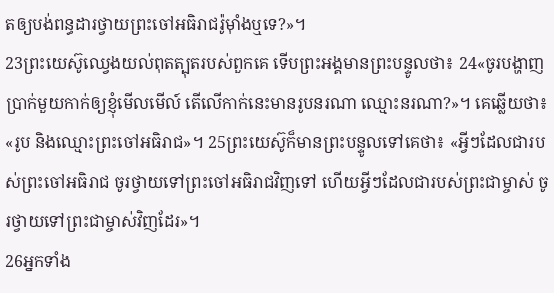តឲ្យបង់ពន្ធដារថ្វាយព្រះចៅអធិរាជរ៉ូម៉ាំងឬទេ?»។
23ព្រះយេស៊ូឈ្វេងយល់ពុតត្បុតរបស់ពួកគេ ទើបព្រះអង្គមានព្រះបន្ទូលថា៖ 24«ចូរបង្ហាញប្រាក់មួយកាក់ឲ្យខ្ញុំមើលមើល៍ តើលើកាក់នេះមានរូបនរណា ឈ្មោះនរណា?»។ គេឆ្លើយថា៖ «រូប និងឈ្មោះព្រះចៅអធិរាជ»។ 25ព្រះយេស៊ូក៏មានព្រះបន្ទូលទៅគេថា៖ «អ្វីៗដែលជារបស់ព្រះចៅអធិរាជ ចូរថ្វាយទៅព្រះចៅអធិរាជវិញទៅ ហើយអ្វីៗដែលជារបស់ព្រះជាម្ចាស់ ចូរថ្វាយទៅព្រះជាម្ចាស់វិញដែរ»។
26អ្នកទាំង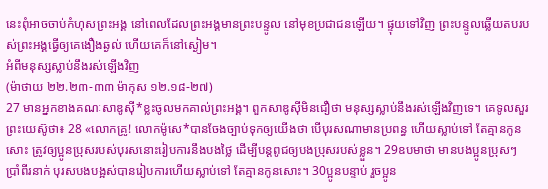នេះពុំអាចចាប់កំហុសព្រះអង្គ នៅពេលដែលព្រះអង្គមានព្រះបន្ទូល នៅមុខប្រជាជនឡើយ។ ផ្ទុយទៅវិញ ព្រះបន្ទូលឆ្លើយតបរបស់ព្រះអង្គធ្វើឲ្យគេងឿងឆ្ងល់ ហើយគេក៏នៅស្ងៀម។
អំពីមនុស្សស្លាប់នឹងរស់ឡើងវិញ
(ម៉ាថាយ ២២.២៣-៣៣ ម៉ាកុស ១២.១៨-២៧)
27 មានអ្នកខាងគណៈសាឌូស៊ី*ខ្លះចូលមកគាល់ព្រះអង្គ។ ពួកសាឌូស៊ីមិនជឿថា មនុស្សស្លាប់នឹងរស់ឡើងវិញទេ។ គេទូលសួរព្រះយេស៊ូថា៖ 28 «លោកគ្រូ! លោកម៉ូសេ*បានចែងច្បាប់ទុកឲ្យយើងថា បើបុរសណាមានប្រពន្ធ ហើយស្លាប់ទៅ តែគ្មានកូនសោះ ត្រូវឲ្យប្អូនប្រុសរបស់បុរសនោះរៀបការនឹងបងថ្លៃ ដើម្បីបន្ដពូជឲ្យបងប្រុសរបស់ខ្លួន។ 29ឧបមាថា មានបងប្អូនប្រុសៗប្រាំពីរនាក់ បុរសបងបង្អស់បានរៀបការហើយស្លាប់ទៅ តែគ្មានកូនសោះ។ 30ប្អូនបន្ទាប់ រួចប្អូន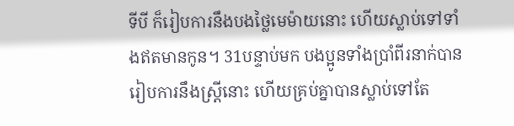ទីបី ក៏រៀបការនឹងបងថ្លៃមេម៉ាយនោះ ហើយស្លាប់ទៅទាំងឥតមានកូន។ 31បន្ទាប់មក បងប្អូនទាំងប្រាំពីរនាក់បានរៀបការនឹងស្ត្រីនោះ ហើយគ្រប់គ្នាបានស្លាប់ទៅតែ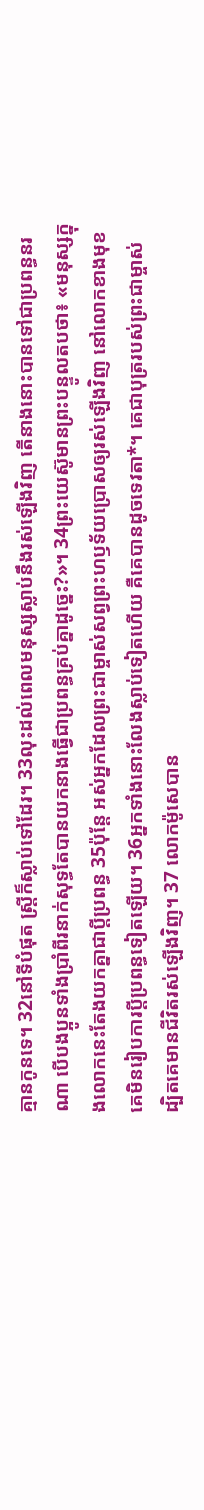គ្មានកូនទេ។ 32នៅទីបំផុត ស្ត្រីក៏ស្លាប់ទៅដែរ។ 33លុះដល់ពេលមនុស្សស្លាប់នឹងរស់ឡើងវិញ តើនាងនោះបានទៅជាប្រពន្ធនរណា បើបងប្អូនទាំងប្រាំពីរនាក់សុទ្ធតែបានយកនាងធ្វើជាប្រពន្ធគ្រប់គ្នាដូច្នេះ?»។ 34ព្រះយេស៊ូមានព្រះបន្ទូលតបថា៖ «មនុស្សក្នុងលោកនេះតែងយកគ្នាជាប្ដីប្រពន្ធ 35ប៉ុន្តែ អស់អ្នកដែលព្រះជាម្ចាស់សព្វព្រះហឫទ័យប្រោសឲ្យរស់ឡើងវិញ នៅលោកខាងមុខ គេមិនរៀបការប្ដីប្រពន្ធទៀតឡើយ។ 36អ្នកទាំងនោះលែងស្លាប់ទៀតហើយ គឺគេបានដូចទេវតា*។ គេជាបុត្ររបស់ព្រះជាម្ចាស់ ដ្បិតគេមានជីវិតរស់ឡើងវិញ។ 37 លោកម៉ូសេបាន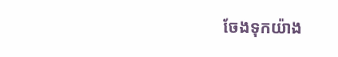ចែងទុកយ៉ាង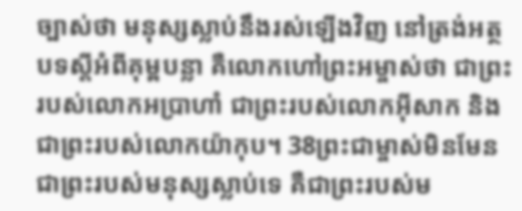ច្បាស់ថា មនុស្សស្លាប់នឹងរស់ឡើងវិញ នៅត្រង់អត្ថបទស្ដីអំពីគុម្ពបន្លា គឺលោកហៅព្រះអម្ចាស់ថា ជាព្រះរបស់លោកអប្រាហាំ ជាព្រះរបស់លោកអ៊ីសាក និងជាព្រះរបស់លោកយ៉ាកុប។ 38ព្រះជាម្ចាស់មិនមែនជាព្រះរបស់មនុស្សស្លាប់ទេ គឺជាព្រះរបស់ម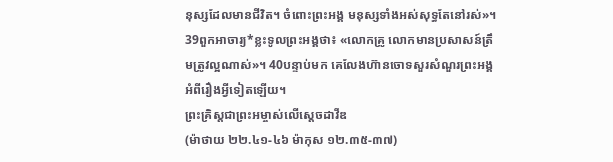នុស្សដែលមានជីវិត។ ចំពោះព្រះអង្គ មនុស្សទាំងអស់សុទ្ធតែនៅរស់»។ 39ពួកអាចារ្យ*ខ្លះទូលព្រះអង្គថា៖ «លោកគ្រូ លោកមានប្រសាសន៍ត្រឹមត្រូវល្អណាស់»។ 40បន្ទាប់មក គេលែងហ៊ានចោទសួរសំណួរព្រះអង្គអំពីរឿងអ្វីទៀតឡើយ។
ព្រះគ្រិស្តជាព្រះអម្ចាស់លើស្ដេចដាវីឌ
(ម៉ាថាយ ២២.៤១-៤៦ ម៉ាកុស ១២.៣៥-៣៧)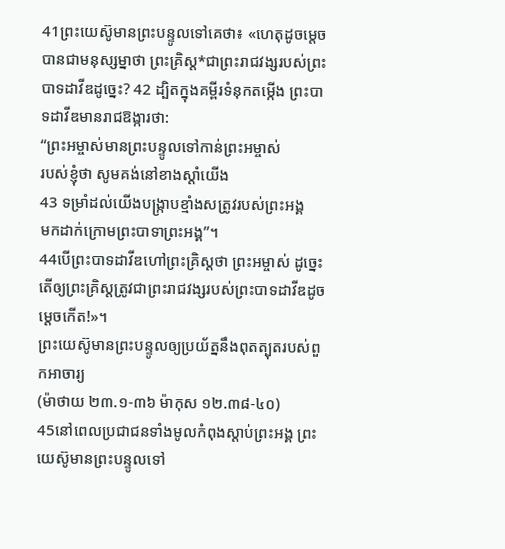41ព្រះយេស៊ូមានព្រះបន្ទូលទៅគេថា៖ «ហេតុដូចម្ដេចបានជាមនុស្សម្នាថា ព្រះគ្រិស្ត*ជាព្រះរាជវង្សរបស់ព្រះបាទដាវីឌដូច្នេះ? 42 ដ្បិតក្នុងគម្ពីរទំនុកតម្កើង ព្រះបាទដាវីឌមានរាជឱង្ការថា:
“ព្រះអម្ចាស់មានព្រះបន្ទូលទៅកាន់ព្រះអម្ចាស់
របស់ខ្ញុំថា សូមគង់នៅខាងស្ដាំយើង
43 ទម្រាំដល់យើងបង្ក្រាបខ្មាំងសត្រូវរបស់ព្រះអង្គ
មកដាក់ក្រោមព្រះបាទាព្រះអង្គ”។
44បើព្រះបាទដាវីឌហៅព្រះគ្រិស្តថា ព្រះអម្ចាស់ ដូច្នេះ តើឲ្យព្រះគ្រិស្តត្រូវជាព្រះរាជវង្សរបស់ព្រះបាទដាវីឌដូចម្ដេចកើត!»។
ព្រះយេស៊ូមានព្រះបន្ទូលឲ្យប្រយ័ត្ននឹងពុតត្បុតរបស់ពួកអាចារ្យ
(ម៉ាថាយ ២៣.១-៣៦ ម៉ាកុស ១២.៣៨-៤០)
45នៅពេលប្រជាជនទាំងមូលកំពុងស្ដាប់ព្រះអង្គ ព្រះយេស៊ូមានព្រះបន្ទូលទៅ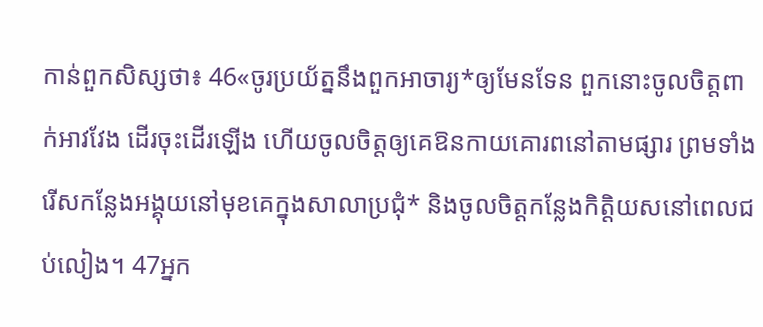កាន់ពួកសិស្សថា៖ 46«ចូរប្រយ័ត្ននឹងពួកអាចារ្យ*ឲ្យមែនទែន ពួកនោះចូលចិត្តពាក់អាវវែង ដើរចុះដើរឡើង ហើយចូលចិត្តឲ្យគេឱនកាយគោរពនៅតាមផ្សារ ព្រមទាំងរើសកន្លែងអង្គុយនៅមុខគេក្នុងសាលាប្រជុំ* និងចូលចិត្តកន្លែងកិត្តិយសនៅពេលជប់លៀង។ 47អ្នក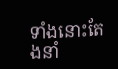ទាំងនោះតែងនាំ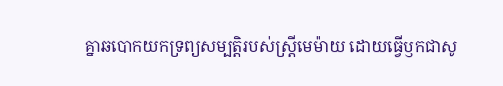គ្នាឆបោកយកទ្រព្យសម្បត្តិរបស់ស្ត្រីមេម៉ាយ ដោយធ្វើឫកជាសូ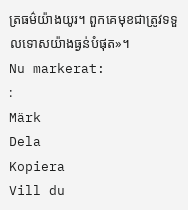ត្រធម៌យ៉ាងយូរ។ ពួកគេមុខជាត្រូវទទួលទោសយ៉ាងធ្ងន់បំផុត»។
Nu markerat:
:
Märk
Dela
Kopiera
Vill du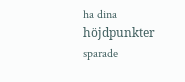ha dina höjdpunkter sparade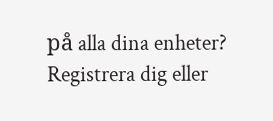på alla dina enheter? Registrera dig eller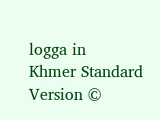logga in
Khmer Standard Version ©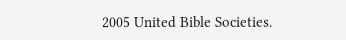2005 United Bible Societies.